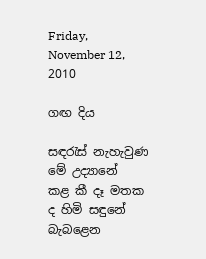Friday, November 12, 2010

ගඟ දිය

සඳරැස් නැහැවුණ මේ උද්‍යානේ
කළ කී දෑ මතක ද හිමි සඳුනේ
බැබළෙන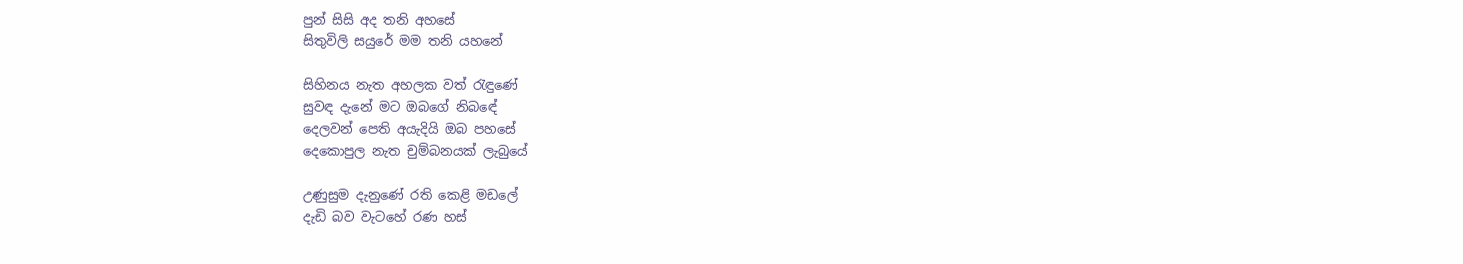පුන් සිසි අද තනි අහසේ
සිතුවිලි සයුරේ මම තනි යහනේ

සිහිනය නැත අහලක වත් රැඳුණේ
සුවඳ දැනේ මට ඔබගේ නිබඳේ
දෙලවන් පෙති අයැදියි ඔබ පහසේ
දෙකොපුල නැත චුම්බනයක් ලැබුයේ

උණුසුම දැනුණේ රති කෙළි මඩලේ
දැඩි බව වැටහේ රණ හස්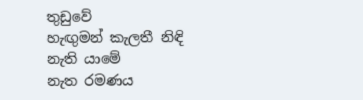තුඩුවේ
හැඟුමන් කැලතී නිඳි නැති යාමේ
නැත රමණය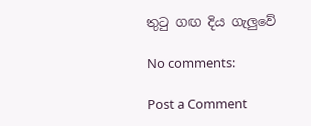තුටු ගඟ දිය ගැලුවේ

No comments:

Post a Comment